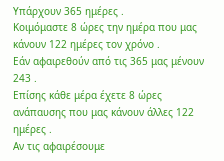Υπάρχουν 365 ημέρες .
Κοιμόμαστε 8 ώρες την ημέρα που μας κάνουν 122 ημέρες τον χρόνο .
Εάν αφαιρεθούν από τις 365 μας μένουν 243 .
Επίσης κάθε μέρα έχετε 8 ώρες ανάπαυσης που μας κάνουν άλλες 122 ημέρες .
Αν τις αφαιρέσουμε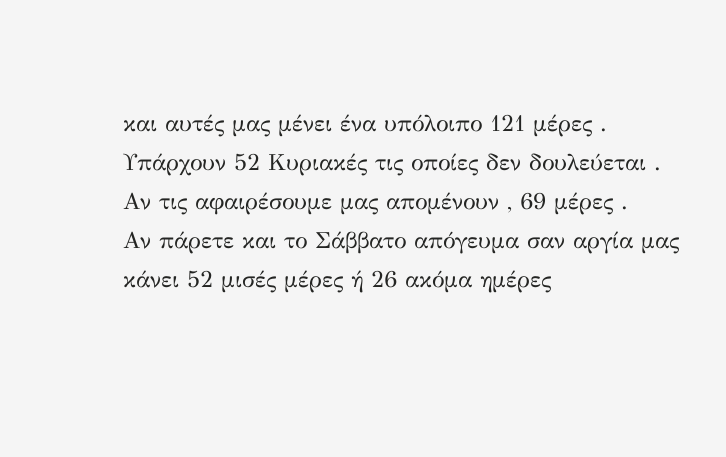και αυτές μας μένει ένα υπόλοιπο 121 μέρες .
Υπάρχουν 52 Κυριακές τις οποίες δεν δουλεύεται .
Αν τις αφαιρέσουμε μας απομένουν , 69 μέρες .
Αν πάρετε και το Σάββατο απόγευμα σαν αργία μας κάνει 52 μισές μέρες ή 26 ακόμα ημέρες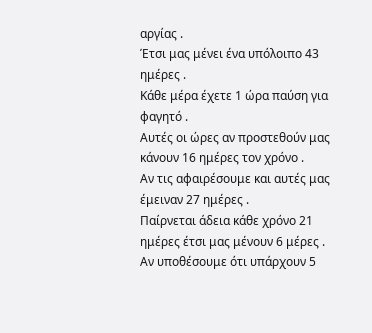αργίας .
Έτσι μας μένει ένα υπόλοιπο 43 ημέρες .
Κάθε μέρα έχετε 1 ώρα παύση για φαγητό .
Αυτές οι ώρες αν προστεθούν μας κάνουν 16 ημέρες τον χρόνο .
Αν τις αφαιρέσουμε και αυτές μας έμειναν 27 ημέρες .
Παίρνεται άδεια κάθε χρόνο 21 ημέρες έτσι μας μένουν 6 μέρες .
Αν υποθέσουμε ότι υπάρχουν 5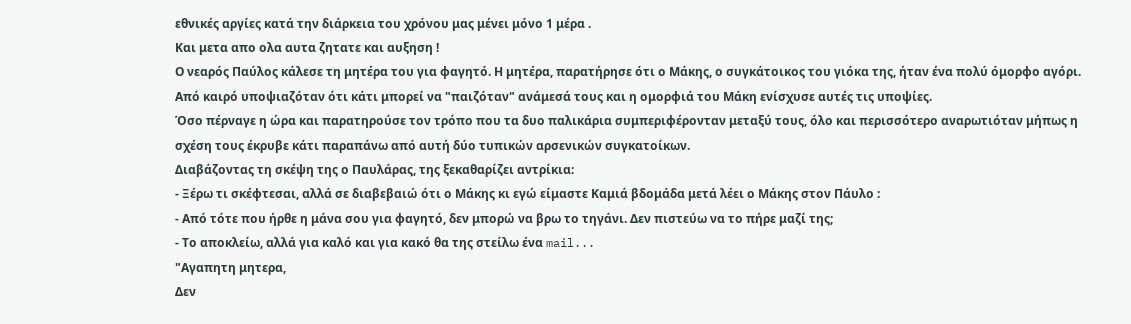εθνικές αργίες κατά την διάρκεια του χρόνου μας μένει μόνο 1 μέρα .
Και μετα απο ολα αυτα ζητατε και αυξηση !
Ο νεαρός Παύλος κάλεσε τη μητέρα του για φαγητό. Η μητέρα, παρατήρησε ότι ο Μάκης, ο συγκάτοικος του γιόκα της, ήταν ένα πολύ όμορφο αγόρι. Από καιρό υποψιαζόταν ότι κάτι μπορεί να "παιζόταν" ανάμεσά τους και η ομορφιά του Μάκη ενίσχυσε αυτές τις υποψίες.
Όσο πέρναγε η ώρα και παρατηρούσε τον τρόπο που τα δυο παλικάρια συμπεριφέρονταν μεταξύ τους, όλο και περισσότερο αναρωτιόταν μήπως η σχέση τους έκρυβε κάτι παραπάνω από αυτή δύο τυπικών αρσενικών συγκατοίκων.
Διαβάζοντας τη σκέψη της ο Παυλάρας, της ξεκαθαρίζει αντρίκια:
- Ξέρω τι σκέφτεσαι, αλλά σε διαβεβαιώ ότι ο Μάκης κι εγώ είμαστε Καμιά βδομάδα μετά λέει ο Μάκης στον Πάυλο :
- Από τότε που ήρθε η μάνα σου για φαγητό, δεν μπορώ να βρω το τηγάνι. Δεν πιστεύω να το πήρε μαζί της;
- Το αποκλείω, αλλά για καλό και για κακό θα της στείλω ένα mail...
"Αγαπητη μητερα,
Δεν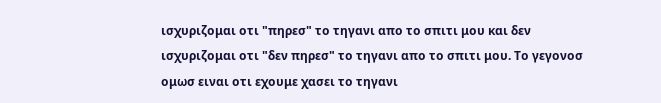ισχυριζομαι οτι "πηρεσ" το τηγανι απο το σπιτι μου και δεν ισχυριζομαι οτι "δεν πηρεσ" το τηγανι απο το σπιτι μου. Το γεγονοσ ομωσ ειναι οτι εχουμε χασει το τηγανι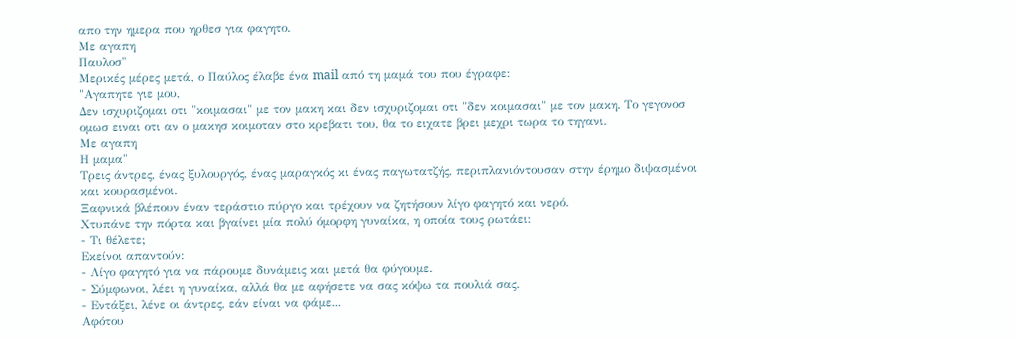απο την ημερα που ηρθεσ για φαγητο.
Με αγαπη
Παυλοσ"
Μερικές μέρες μετά, ο Παύλος έλαβε ένα mail από τη μαμά του που έγραφε:
"Αγαπητε γιε μου,
Δεν ισχυριζομαι οτι "κοιμασαι" με τον μακη και δεν ισχυριζομαι οτι "δεν κοιμασαι" με τον μακη. Το γεγονοσ ομωσ ειναι οτι αν ο μακησ κοιμοταν στο κρεβατι του, θα το ειχατε βρει μεχρι τωρα το τηγανι.
Με αγαπη
Η μαμα"
Τρεις άντρες, ένας ξυλουργός, ένας μαραγκός κι ένας παγωτατζής, περιπλανιόντουσαν στην έρημο διψασμένοι και κουρασμένοι.
Ξαφνικά βλέπουν έναν τεράστιο πύργο και τρέχουν να ζητήσουν λίγο φαγητό και νερό.
Χτυπάνε την πόρτα και βγαίνει μία πολύ όμορφη γυναίκα, η οποία τους ρωτάει:
- Τι θέλετε;
Εκείνοι απαντούν:
- Λίγο φαγητό για να πάρουμε δυνάμεις και μετά θα φύγουμε.
- Σύμφωνοι, λέει η γυναίκα, αλλά θα με αφήσετε να σας κόψω τα πουλιά σας.
- Εντάξει, λένε οι άντρες, εάν είναι να φάμε...
Αφότου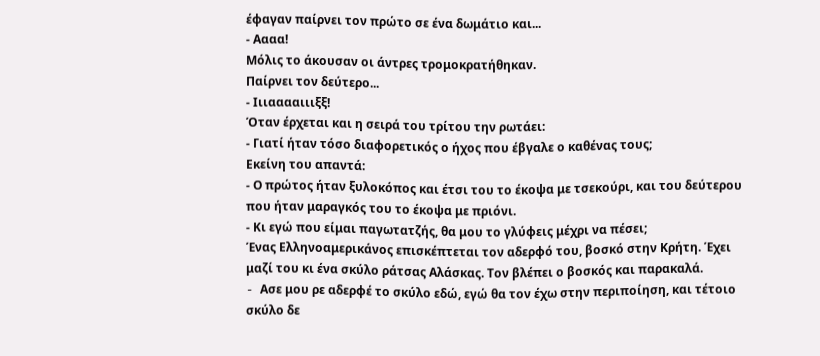έφαγαν παίρνει τον πρώτο σε ένα δωμάτιο και...
- Αααα!
Μόλις το άκουσαν οι άντρες τρομοκρατήθηκαν.
Παίρνει τον δεύτερο...
- Ιιιααααιιιξξ!
Όταν έρχεται και η σειρά του τρίτου την ρωτάει:
- Γιατί ήταν τόσο διαφορετικός ο ήχος που έβγαλε ο καθένας τους;
Εκείνη του απαντά:
- Ο πρώτος ήταν ξυλοκόπος και έτσι του το έκοψα με τσεκούρι, και του δεύτερου που ήταν μαραγκός του το έκοψα με πριόνι.
- Κι εγώ που είμαι παγωτατζής, θα μου το γλύφεις μέχρι να πέσει;
Ένας Ελληνοαμερικάνος επισκέπτεται τον αδερφό του, βοσκό στην Κρήτη. Έχει μαζί του κι ένα σκύλο ράτσας Αλάσκας. Τον βλέπει ο βοσκός και παρακαλά.
- Aσε μου ρε αδερφέ το σκύλο εδώ, εγώ θα τον έχω στην περιποίηση, και τέτοιο σκύλο δε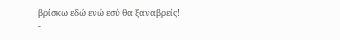βρίσκω εδώ ενώ εσύ θα ξαναβρείς!
-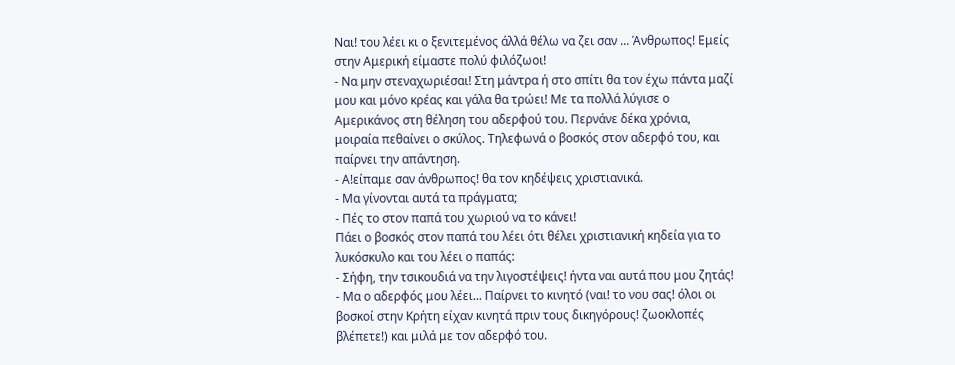Ναι! του λέει κι ο ξενιτεμένος άλλά θέλω να ζει σαν ... Άνθρωπος! Εμείς στην Αμερική είμαστε πολύ φιλόζωοι!
- Να μην στεναχωριέσαι! Στη μάντρα ή στο σπίτι θα τον έχω πάντα μαζί μου και μόνο κρέας και γάλα θα τρώει! Με τα πολλά λύγισε ο Αμερικάνος στη θέληση του αδερφού του. Περνάνε δέκα χρόνια, μοιραία πεθαίνει ο σκύλος. Τηλεφωνά ο βοσκός στον αδερφό του, και παίρνει την απάντηση.
- Α!είπαμε σαν άνθρωπος! θα τον κηδέψεις χριστιανικά.
- Μα γίνονται αυτά τα πράγματα;
- Πές το στον παπά του χωριού να το κάνει!
Πάει ο βοσκός στον παπά του λέει ότι θέλει χριστιανική κηδεία για το λυκόσκυλο και του λέει ο παπάς:
- Σήφη, την τσικουδιά να την λιγοστέψεις! ήντα ναι αυτά που μου ζητάς!
- Μα ο αδερφός μου λέει... Παίρνει το κινητό (ναι! το νου σας! όλοι οι βοσκοί στην Κρήτη είχαν κινητά πριν τους δικηγόρους! ζωοκλοπές βλέπετε!) και μιλά με τον αδερφό του.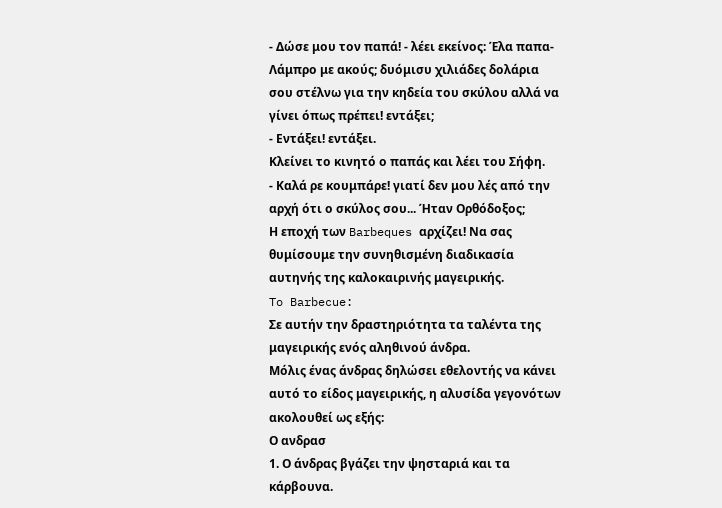- Δώσε μου τον παπά! - λέει εκείνος: Έλα παπα-Λάμπρο με ακούς; δυόμισυ χιλιάδες δολάρια σου στέλνω για την κηδεία του σκύλου αλλά να γίνει όπως πρέπει! εντάξει;
- Εντάξει! εντάξει.
Κλείνει το κινητό ο παπάς και λέει του Σήφη.
- Καλά ρε κουμπάρε! γιατί δεν μου λές από την αρχή ότι ο σκύλος σου... Ήταν Ορθόδοξος;
Η εποχή των Barbeques αρχίζει! Να σας θυμίσουμε την συνηθισμένη διαδικασία αυτηνής της καλοκαιρινής μαγειρικής.
To Barbecue:
Σε αυτήν την δραστηριότητα τα ταλέντα της μαγειρικής ενός αληθινού άνδρα.
Μόλις ένας άνδρας δηλώσει εθελοντής να κάνει αυτό το είδος μαγειρικής, η αλυσίδα γεγονότων ακολουθεί ως εξής:
Ο ανδρασ
1. Ο άνδρας βγάζει την ψησταριά και τα κάρβουνα.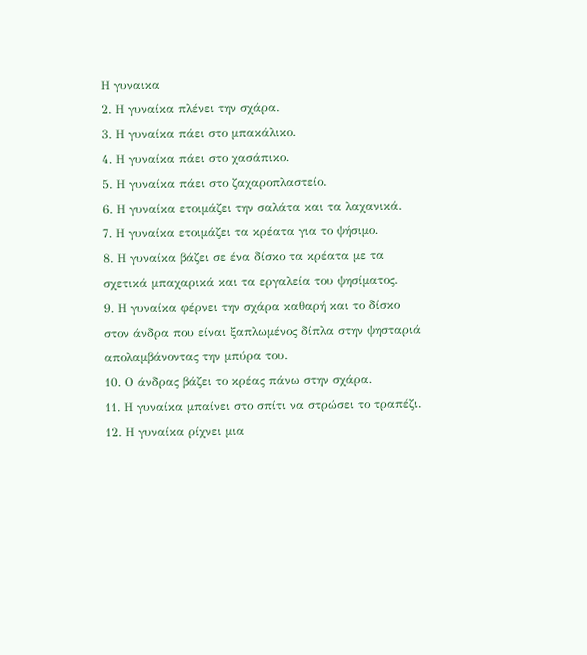Η γυναικα
2. Η γυναίκα πλένει την σχάρα.
3. Η γυναίκα πάει στο μπακάλικο.
4. Η γυναίκα πάει στο χασάπικο.
5. Η γυναίκα πάει στο ζαχαροπλαστείο.
6. Η γυναίκα ετοιμάζει την σαλάτα και τα λαχανικά.
7. Η γυναίκα ετοιμάζει τα κρέατα για το ψήσιμο.
8. Η γυναίκα βάζει σε ένα δίσκο τα κρέατα με τα σχετικά μπαχαρικά και τα εργαλεία του ψησίματος.
9. Η γυναίκα φέρνει την σχάρα καθαρή και το δίσκο στον άνδρα που είναι ξαπλωμένος δίπλα στην ψησταριά απολαμβάνοντας την μπύρα του.
10. Ο άνδρας βάζει το κρέας πάνω στην σχάρα.
11. Η γυναίκα μπαίνει στο σπίτι να στρώσει το τραπέζι.
12. Η γυναίκα ρίχνει μια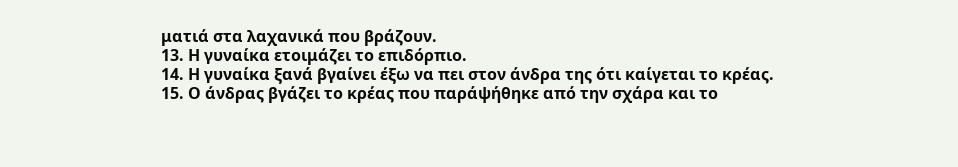ματιά στα λαχανικά που βράζουν.
13. Η γυναίκα ετοιμάζει το επιδόρπιο.
14. Η γυναίκα ξανά βγαίνει έξω να πει στον άνδρα της ότι καίγεται το κρέας.
15. Ο άνδρας βγάζει το κρέας που παράψήθηκε από την σχάρα και το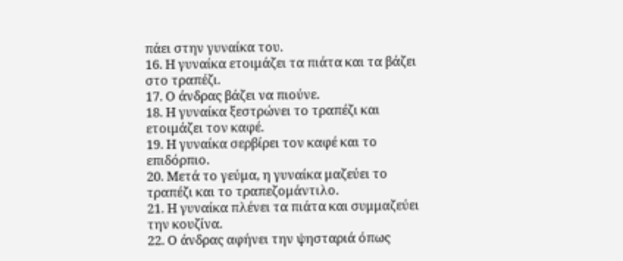πάει στην γυναίκα του.
16. Η γυναίκα ετοιμάζει τα πιάτα και τα βάζει στο τραπέζι.
17. Ο άνδρας βάζει να πιούνε.
18. Η γυναίκα ξεστρώνει το τραπέζι και ετοιμάζει τον καφέ.
19. Η γυναίκα σερβίρει τον καφέ και το επιδόρπιο.
20. Μετά το γεύμα, η γυναίκα μαζεύει το τραπέζι και το τραπεζομάντιλο.
21. Η γυναίκα πλένει τα πιάτα και συμμαζεύει την κουζίνα.
22. Ο άνδρας αφήνει την ψησταριά όπως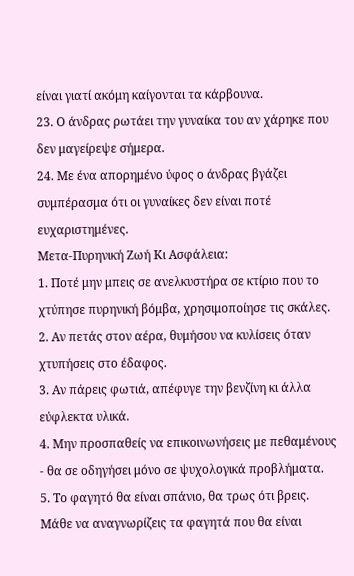είναι γιατί ακόμη καίγονται τα κάρβουνα.
23. Ο άνδρας ρωτάει την γυναίκα του αν χάρηκε που δεν μαγείρεψε σήμερα.
24. Με ένα απορημένο ύφος ο άνδρας βγάζει συμπέρασμα ότι οι γυναίκες δεν είναι ποτέ ευχαριστημένες.
Μετα-Πυρηνική Ζωή Κι Ασφάλεια:
1. Ποτέ μην μπεις σε ανελκυστήρα σε κτίριο που το χτύπησε πυρηνική βόμβα, χρησιμοποίησε τις σκάλες.
2. Αν πετάς στον αέρα, θυμήσου να κυλίσεις όταν χτυπήσεις στο έδαφος.
3. Αν πάρεις φωτιά, απέφυγε την βενζίνη κι άλλα εύφλεκτα υλικά.
4. Μην προσπαθείς να επικοινωνήσεις με πεθαμένους - θα σε οδηγήσει μόνο σε ψυχολογικά προβλήματα.
5. Το φαγητό θα είναι σπάνιο, θα τρως ότι βρεις. Μάθε να αναγνωρίζεις τα φαγητά που θα είναι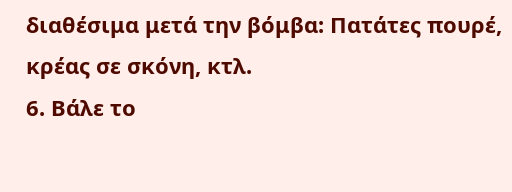διαθέσιμα μετά την βόμβα: Πατάτες πουρέ, κρέας σε σκόνη, κτλ.
6. Βάλε το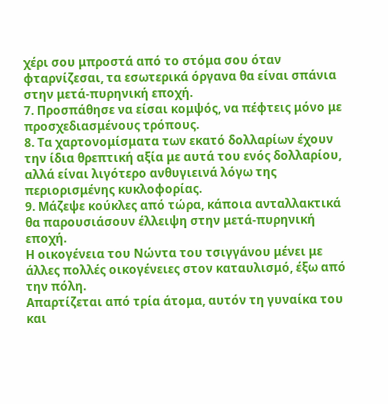χέρι σου μπροστά από το στόμα σου όταν φταρνίζεσαι, τα εσωτερικά όργανα θα είναι σπάνια στην μετά-πυρηνική εποχή.
7. Προσπάθησε να είσαι κομψός, να πέφτεις μόνο με προσχεδιασμένους τρόπους.
8. Τα χαρτονομίσματα των εκατό δολλαρίων έχουν την ίδια θρεπτική αξία με αυτά του ενός δολλαρίου, αλλά είναι λιγότερο ανθυγιεινά λόγω της περιορισμένης κυκλοφορίας.
9. Μάζεψε κούκλες από τώρα, κάποια ανταλλακτικά θα παρουσιάσουν έλλειψη στην μετά-πυρηνική εποχή.
Η οικογένεια του Νώντα του τσιγγάνου μένει με άλλες πολλές οικογένειες στον καταυλισμό, έξω από την πόλη.
Απαρτίζεται από τρία άτομα, αυτόν τη γυναίκα του και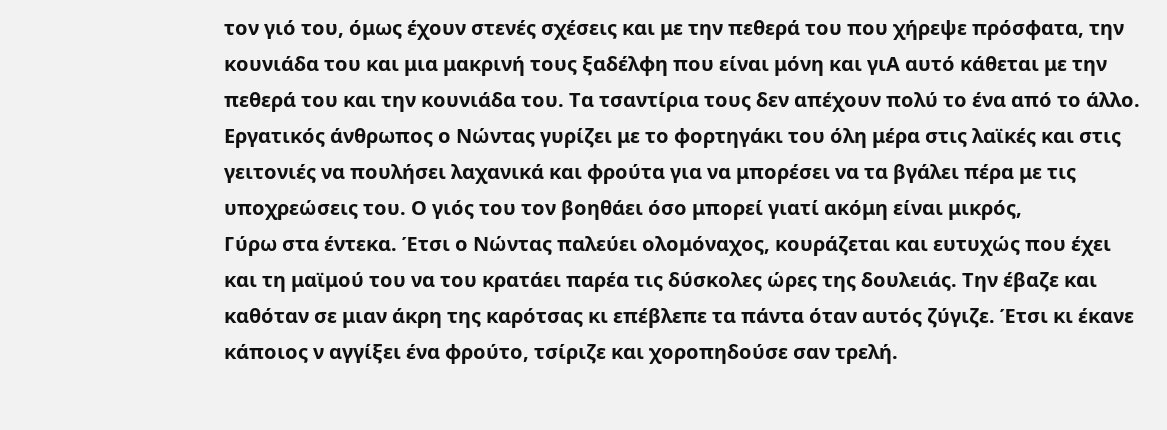τον γιό του, όμως έχουν στενές σχέσεις και με την πεθερά του που χήρεψε πρόσφατα, την κουνιάδα του και μια μακρινή τους ξαδέλφη που είναι μόνη και γιA αυτό κάθεται με την πεθερά του και την κουνιάδα του. Τα τσαντίρια τους δεν απέχουν πολύ το ένα από το άλλο.
Εργατικός άνθρωπος ο Νώντας γυρίζει με το φορτηγάκι του όλη μέρα στις λαϊκές και στις γειτονιές να πουλήσει λαχανικά και φρούτα για να μπορέσει να τα βγάλει πέρα με τις υποχρεώσεις του. Ο γιός του τον βοηθάει όσο μπορεί γιατί ακόμη είναι μικρός,
Γύρω στα έντεκα. Έτσι ο Νώντας παλεύει ολομόναχος, κουράζεται και ευτυχώς που έχει και τη μαϊμού του να του κρατάει παρέα τις δύσκολες ώρες της δουλειάς. Την έβαζε και καθόταν σε μιαν άκρη της καρότσας κι επέβλεπε τα πάντα όταν αυτός ζύγιζε. Έτσι κι έκανε κάποιος ν αγγίξει ένα φρούτο, τσίριζε και χοροπηδούσε σαν τρελή.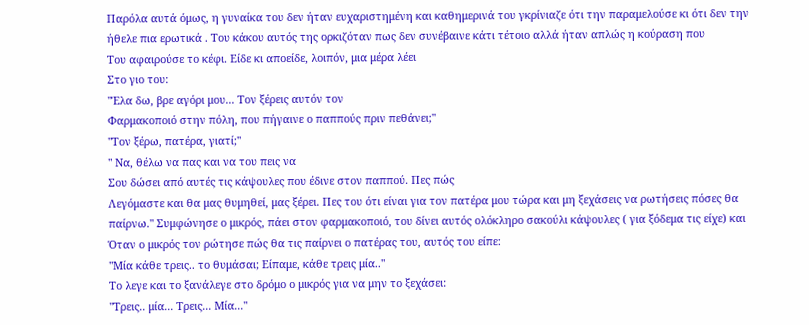Παρόλα αυτά όμως, η γυναίκα του δεν ήταν ευχαριστημένη και καθημερινά του γκρίνιαζε ότι την παραμελούσε κι ότι δεν την ήθελε πια ερωτικά . Του κάκου αυτός της ορκιζόταν πως δεν συνέβαινε κάτι τέτοιο αλλά ήταν απλώς η κούραση που
Του αφαιρούσε το κέφι. Είδε κι αποείδε, λοιπόν, μια μέρα λέει
Στο γιο του:
"Έλα δω, βρε αγόρι μου... Τον ξέρεις αυτόν τον
Φαρμακοποιό στην πόλη, που πήγαινε ο παππούς πριν πεθάνει;"
"Τον ξέρω, πατέρα, γιατί;"
" Να, θέλω να πας και να του πεις να
Σου δώσει από αυτές τις κάψουλες που έδινε στον παππού. Πες πώς
Λεγόμαστε και θα μας θυμηθεί, μας ξέρει. Πες του ότι είναι για τον πατέρα μου τώρα και μη ξεχάσεις να ρωτήσεις πόσες θα παίρνω." Συμφώνησε ο μικρός, πάει στον φαρμακοποιό, του δίνει αυτός ολόκληρο σακούλι κάψουλες ( για ξόδεμα τις είχε) και
Όταν ο μικρός τον ρώτησε πώς θα τις παίρνει ο πατέρας του, αυτός του είπε:
"Μία κάθε τρεις.. το θυμάσαι; Είπαμε, κάθε τρεις μία.."
Το λεγε και το ξανάλεγε στο δρόμο ο μικρός για να μην το ξεχάσει:
"Τρεις.. μία... Τρεις... Μία..."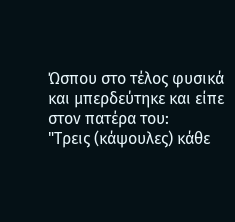Ώσπου στο τέλος φυσικά και μπερδεύτηκε και είπε στον πατέρα του:
"Τρεις (κάψουλες) κάθε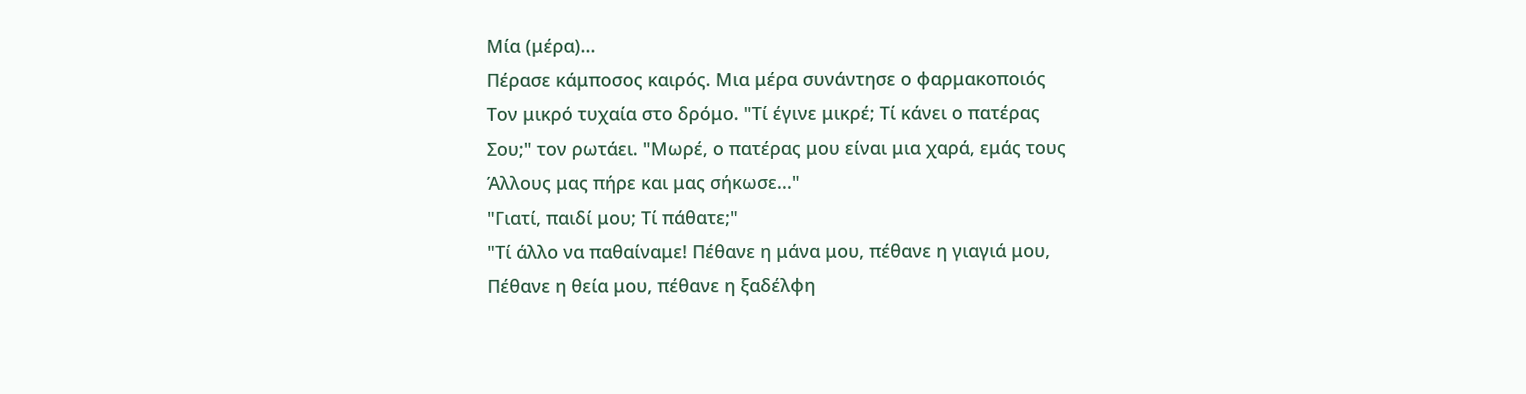Μία (μέρα)...
Πέρασε κάμποσος καιρός. Μια μέρα συνάντησε ο φαρμακοποιός
Τον μικρό τυχαία στο δρόμο. "Τί έγινε μικρέ; Τί κάνει ο πατέρας
Σου;" τον ρωτάει. "Μωρέ, ο πατέρας μου είναι μια χαρά, εμάς τους
Άλλους μας πήρε και μας σήκωσε..."
"Γιατί, παιδί μου; Τί πάθατε;"
"Τί άλλο να παθαίναμε! Πέθανε η μάνα μου, πέθανε η γιαγιά μου,
Πέθανε η θεία μου, πέθανε η ξαδέλφη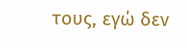τους, εγώ δεν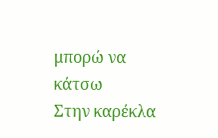μπορώ να κάτσω
Στην καρέκλα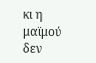κι η μαϊμού δεν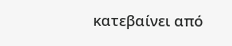κατεβαίνει από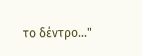το δέντρο..."